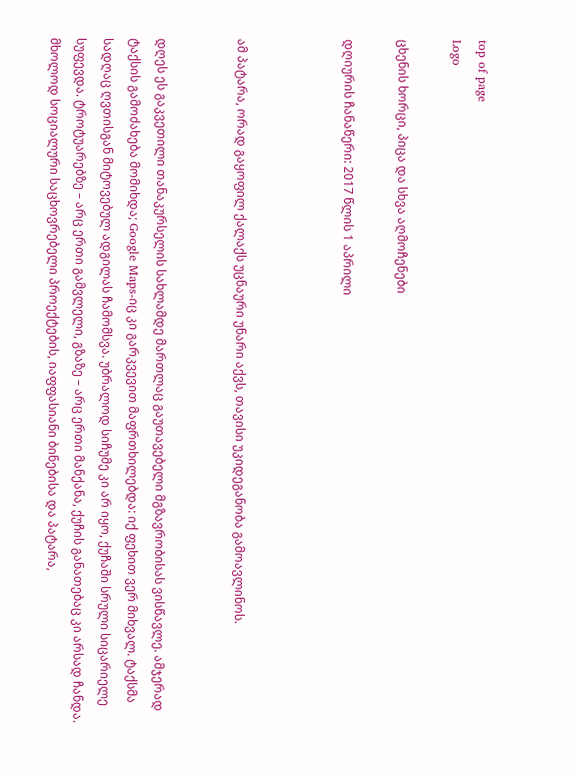top of page
Logo

ცხენის ხორცი, პიცა და სხვა აღმოჩენები

დღიურის ჩანაწერი: 2017 წლის 1 აპრილი



ამ პატარა, ორად გაყოფილ ქალაქს უცნაური უნარი აქვს, თავისი უკიდეგანობა გამოავლინოს.


დღეს ეს გაკვეთილი თანაკურსელის სახლამდე მართლაც გაუთავებელი მგზავრობისას ვისწავლე. ამჯერად ტაქსის გამოძახება მომიხდა; Google Maps-იც კი გარკვევით მაფრთხილებდა: იქ ფეხით ვერ მიხვალ. ტაქსმა სადღაც ღვთისგან მიტოვებულ ადგილას ჩამომსვა. უბრალოდ სიჩუმე კი არ იყო, ქუჩაში სრული სიცარიელე სუფევდა. ტროტუარებზე – არც ერთი გამვლელი, გზაზე – არც ერთი მანქანა, ქუჩის განათებაც კი არსად ჩანდა. მხოლოდ სოციალური საცხოვრებელი პროექტების, იაფფასიანი ბინებისა და პატარა,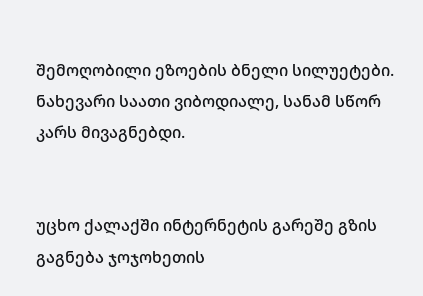შემოღობილი ეზოების ბნელი სილუეტები. ნახევარი საათი ვიბოდიალე, სანამ სწორ კარს მივაგნებდი.


უცხო ქალაქში ინტერნეტის გარეშე გზის გაგნება ჯოჯოხეთის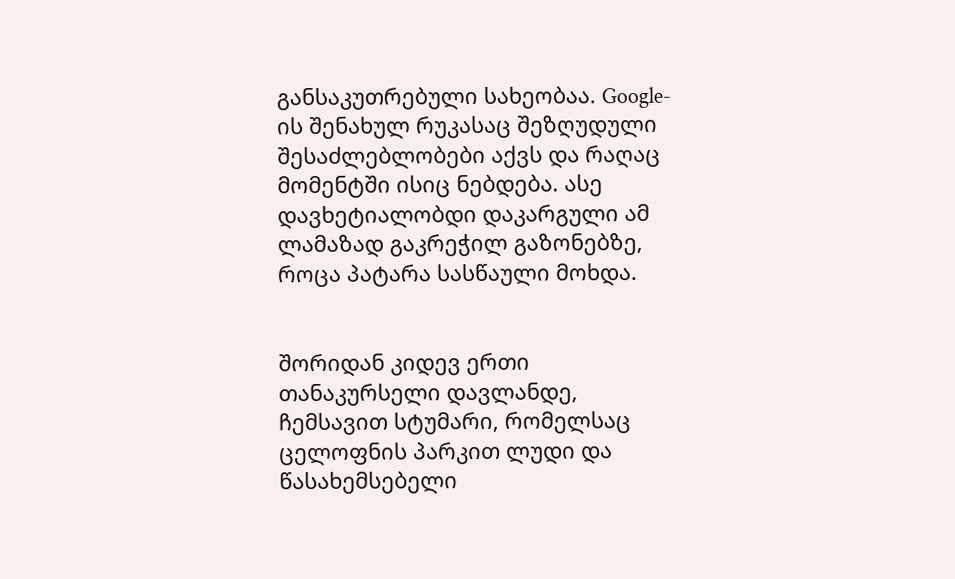განსაკუთრებული სახეობაა. Google-ის შენახულ რუკასაც შეზღუდული შესაძლებლობები აქვს და რაღაც მომენტში ისიც ნებდება. ასე დავხეტიალობდი დაკარგული ამ ლამაზად გაკრეჭილ გაზონებზე, როცა პატარა სასწაული მოხდა.


შორიდან კიდევ ერთი თანაკურსელი დავლანდე, ჩემსავით სტუმარი, რომელსაც ცელოფნის პარკით ლუდი და წასახემსებელი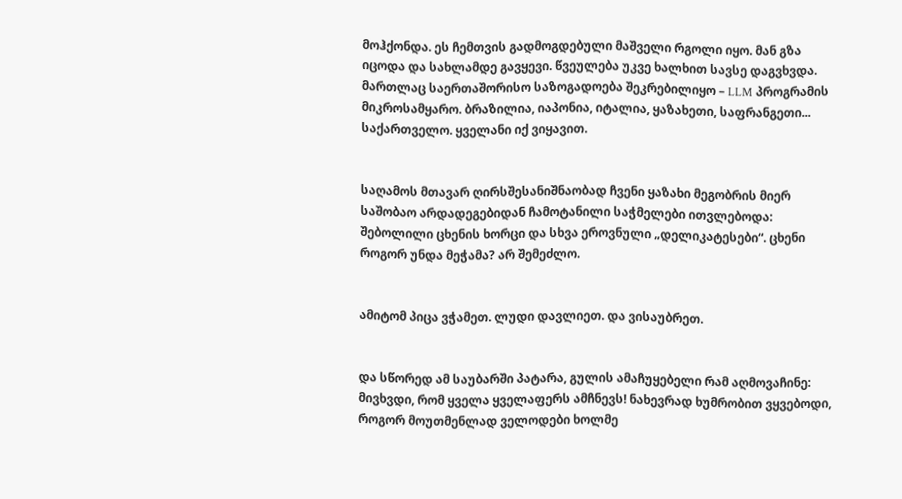მოჰქონდა. ეს ჩემთვის გადმოგდებული მაშველი რგოლი იყო. მან გზა იცოდა და სახლამდე გავყევი. წვეულება უკვე ხალხით სავსე დაგვხვდა. მართლაც საერთაშორისო საზოგადოება შეკრებილიყო – LLM პროგრამის მიკროსამყარო. ბრაზილია, იაპონია, იტალია, ყაზახეთი, საფრანგეთი... საქართველო. ყველანი იქ ვიყავით.


საღამოს მთავარ ღირსშესანიშნაობად ჩვენი ყაზახი მეგობრის მიერ საშობაო არდადეგებიდან ჩამოტანილი საჭმელები ითვლებოდა: შებოლილი ცხენის ხორცი და სხვა ეროვნული „დელიკატესები“. ცხენი როგორ უნდა მეჭამა? არ შემეძლო.


ამიტომ პიცა ვჭამეთ. ლუდი დავლიეთ. და ვისაუბრეთ.


და სწორედ ამ საუბარში პატარა, გულის ამაჩუყებელი რამ აღმოვაჩინე: მივხვდი, რომ ყველა ყველაფერს ამჩნევს! ნახევრად ხუმრობით ვყვებოდი, როგორ მოუთმენლად ველოდები ხოლმე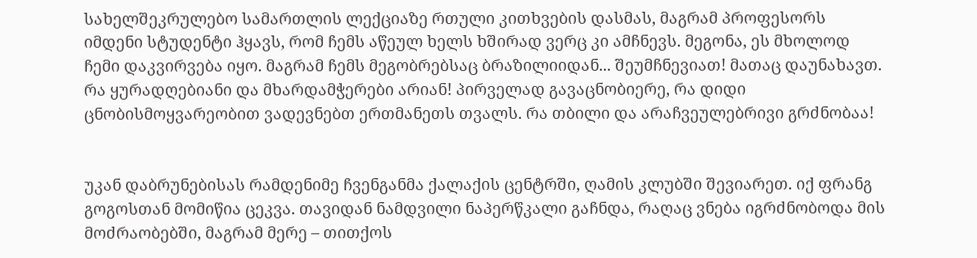სახელშეკრულებო სამართლის ლექციაზე რთული კითხვების დასმას, მაგრამ პროფესორს იმდენი სტუდენტი ჰყავს, რომ ჩემს აწეულ ხელს ხშირად ვერც კი ამჩნევს. მეგონა, ეს მხოლოდ ჩემი დაკვირვება იყო. მაგრამ ჩემს მეგობრებსაც ბრაზილიიდან... შეუმჩნევიათ! მათაც დაუნახავთ. რა ყურადღებიანი და მხარდამჭერები არიან! პირველად გავაცნობიერე, რა დიდი ცნობისმოყვარეობით ვადევნებთ ერთმანეთს თვალს. რა თბილი და არაჩვეულებრივი გრძნობაა!


უკან დაბრუნებისას რამდენიმე ჩვენგანმა ქალაქის ცენტრში, ღამის კლუბში შევიარეთ. იქ ფრანგ გოგოსთან მომიწია ცეკვა. თავიდან ნამდვილი ნაპერწკალი გაჩნდა, რაღაც ვნება იგრძნობოდა მის მოძრაობებში, მაგრამ მერე – თითქოს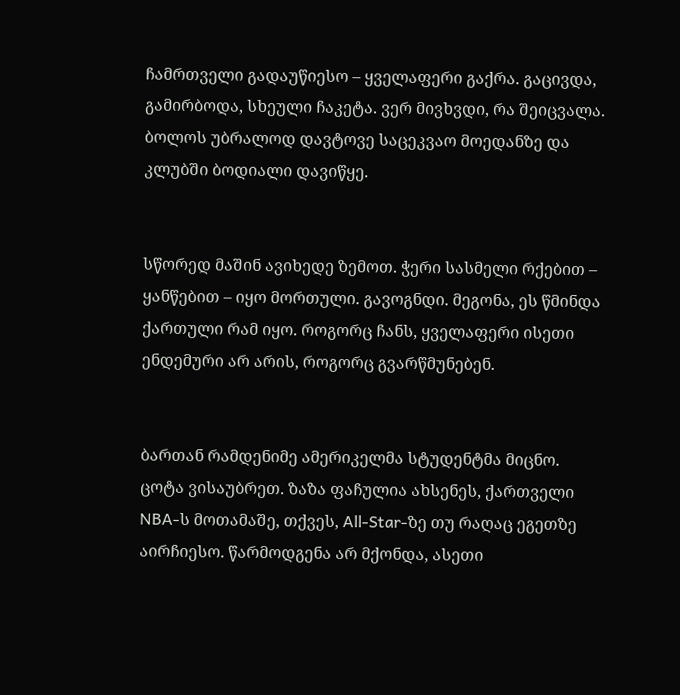ჩამრთველი გადაუწიესო – ყველაფერი გაქრა. გაცივდა, გამირბოდა, სხეული ჩაკეტა. ვერ მივხვდი, რა შეიცვალა. ბოლოს უბრალოდ დავტოვე საცეკვაო მოედანზე და კლუბში ბოდიალი დავიწყე.


სწორედ მაშინ ავიხედე ზემოთ. ჭერი სასმელი რქებით – ყანწებით – იყო მორთული. გავოგნდი. მეგონა, ეს წმინდა ქართული რამ იყო. როგორც ჩანს, ყველაფერი ისეთი ენდემური არ არის, როგორც გვარწმუნებენ.


ბართან რამდენიმე ამერიკელმა სტუდენტმა მიცნო. ცოტა ვისაუბრეთ. ზაზა ფაჩულია ახსენეს, ქართველი NBA-ს მოთამაშე, თქვეს, All-Star-ზე თუ რაღაც ეგეთზე აირჩიესო. წარმოდგენა არ მქონდა, ასეთი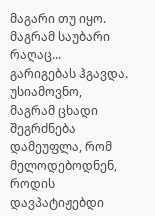მაგარი თუ იყო. მაგრამ საუბარი რაღაც... გარიგებას ჰგავდა. უსიამოვნო, მაგრამ ცხადი შეგრძნება დამეუფლა, რომ მელოდებოდნენ, როდის დავპატიჟებდი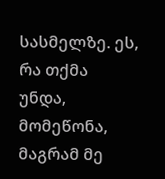სასმელზე. ეს, რა თქმა უნდა, მომეწონა, მაგრამ მე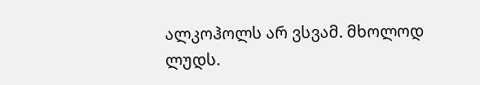ალკოჰოლს არ ვსვამ. მხოლოდ ლუდს.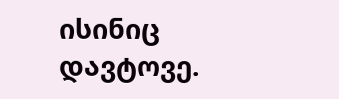ისინიც დავტოვე.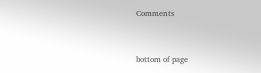Comments


bottom of page